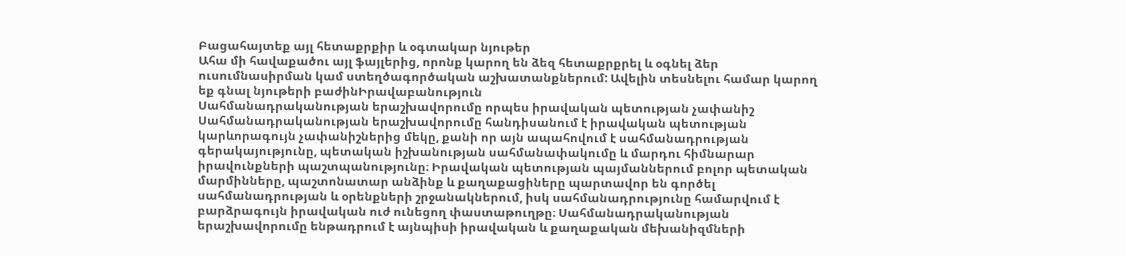Բացահայտեք այլ հետաքրքիր և օգտակար նյութեր
Ահա մի հավաքածու այլ ֆայլերից, որոնք կարող են ձեզ հետաքրքրել և օգնել ձեր ուսումնասիրման կամ ստեղծագործական աշխատանքներում: Ավելին տեսնելու համար կարող եք գնալ նյութերի բաժինԻրավաբանություն
Սահմանադրականության երաշխավորումը որպես իրավական պետության չափանիշ
Սահմանադրականության երաշխավորումը հանդիսանում է իրավական պետության կարևորագույն չափանիշներից մեկը, քանի որ այն ապահովում է սահմանադրության գերակայությունը, պետական իշխանության սահմանափակումը և մարդու հիմնարար իրավունքների պաշտպանությունը։ Իրավական պետության պայմաններում բոլոր պետական մարմինները, պաշտոնատար անձինք և քաղաքացիները պարտավոր են գործել սահմանադրության և օրենքների շրջանակներում, իսկ սահմանադրությունը համարվում է բարձրագույն իրավական ուժ ունեցող փաստաթուղթը։ Սահմանադրականության երաշխավորումը ենթադրում է այնպիսի իրավական և քաղաքական մեխանիզմների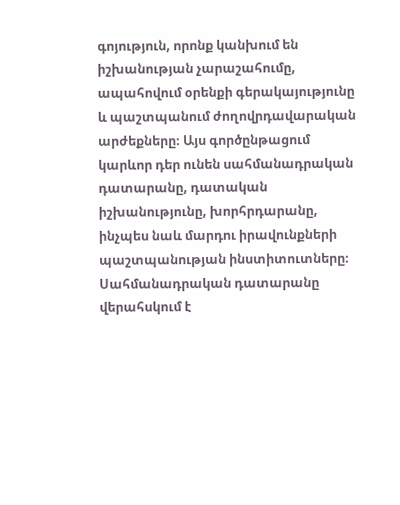գոյություն, որոնք կանխում են իշխանության չարաշահումը, ապահովում օրենքի գերակայությունը և պաշտպանում ժողովրդավարական արժեքները։ Այս գործընթացում կարևոր դեր ունեն սահմանադրական դատարանը, դատական իշխանությունը, խորհրդարանը, ինչպես նաև մարդու իրավունքների պաշտպանության ինստիտուտները։ Սահմանադրական դատարանը վերահսկում է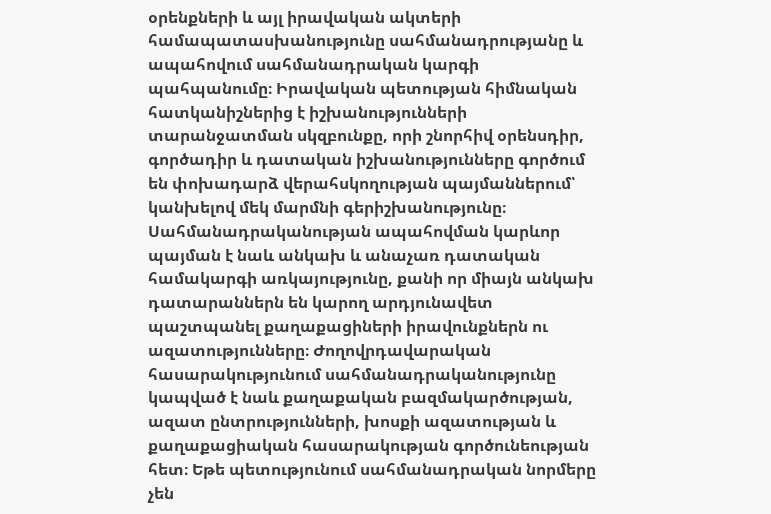օրենքների և այլ իրավական ակտերի համապատասխանությունը սահմանադրությանը և ապահովում սահմանադրական կարգի պահպանումը։ Իրավական պետության հիմնական հատկանիշներից է իշխանությունների տարանջատման սկզբունքը, որի շնորհիվ օրենսդիր, գործադիր և դատական իշխանությունները գործում են փոխադարձ վերահսկողության պայմաններում՝ կանխելով մեկ մարմնի գերիշխանությունը։ Սահմանադրականության ապահովման կարևոր պայման է նաև անկախ և անաչառ դատական համակարգի առկայությունը, քանի որ միայն անկախ դատարաններն են կարող արդյունավետ պաշտպանել քաղաքացիների իրավունքներն ու ազատությունները։ Ժողովրդավարական հասարակությունում սահմանադրականությունը կապված է նաև քաղաքական բազմակարծության, ազատ ընտրությունների, խոսքի ազատության և քաղաքացիական հասարակության գործունեության հետ։ Եթե պետությունում սահմանադրական նորմերը չեն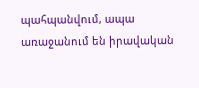պահպանվում, ապա առաջանում են իրավական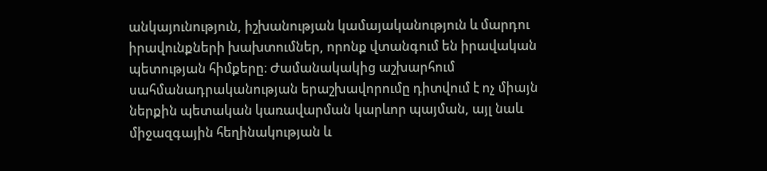անկայունություն, իշխանության կամայականություն և մարդու իրավունքների խախտումներ, որոնք վտանգում են իրավական պետության հիմքերը։ Ժամանակակից աշխարհում սահմանադրականության երաշխավորումը դիտվում է ոչ միայն ներքին պետական կառավարման կարևոր պայման, այլ նաև միջազգային հեղինակության և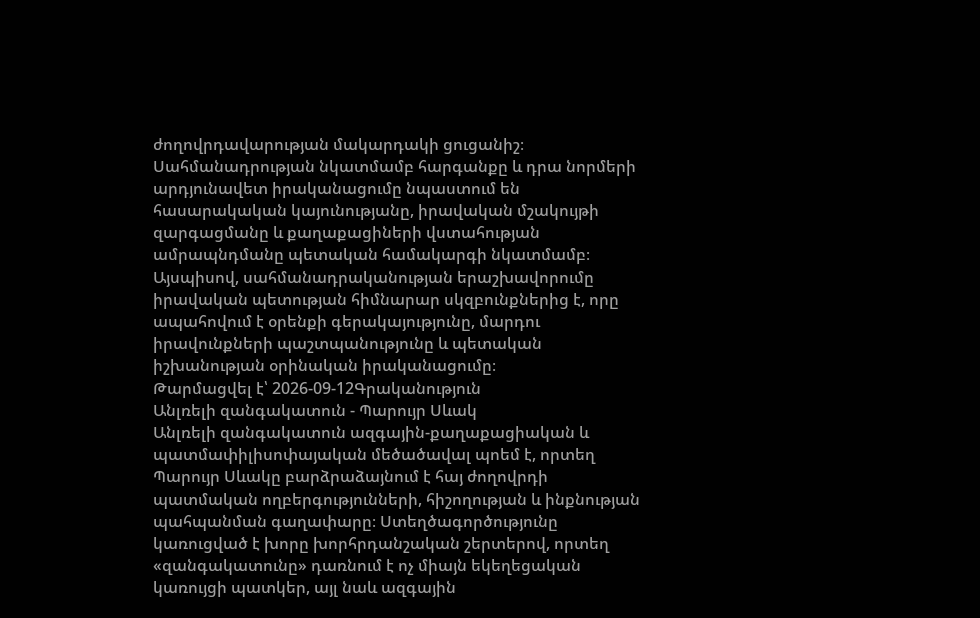ժողովրդավարության մակարդակի ցուցանիշ։ Սահմանադրության նկատմամբ հարգանքը և դրա նորմերի արդյունավետ իրականացումը նպաստում են հասարակական կայունությանը, իրավական մշակույթի զարգացմանը և քաղաքացիների վստահության ամրապնդմանը պետական համակարգի նկատմամբ։ Այսպիսով, սահմանադրականության երաշխավորումը իրավական պետության հիմնարար սկզբունքներից է, որը ապահովում է օրենքի գերակայությունը, մարդու իրավունքների պաշտպանությունը և պետական իշխանության օրինական իրականացումը։
Թարմացվել է՝ 2026-09-12Գրականություն
Անլռելի զանգակատուն - Պարույր Սևակ
Անլռելի զանգակատուն ազգային-քաղաքացիական և պատմափիլիսոփայական մեծածավալ պոեմ է, որտեղ Պարույր Սևակը բարձրաձայնում է հայ ժողովրդի պատմական ողբերգությունների, հիշողության և ինքնության պահպանման գաղափարը։ Ստեղծագործությունը կառուցված է խորը խորհրդանշական շերտերով, որտեղ «զանգակատունը» դառնում է ոչ միայն եկեղեցական կառույցի պատկեր, այլ նաև ազգային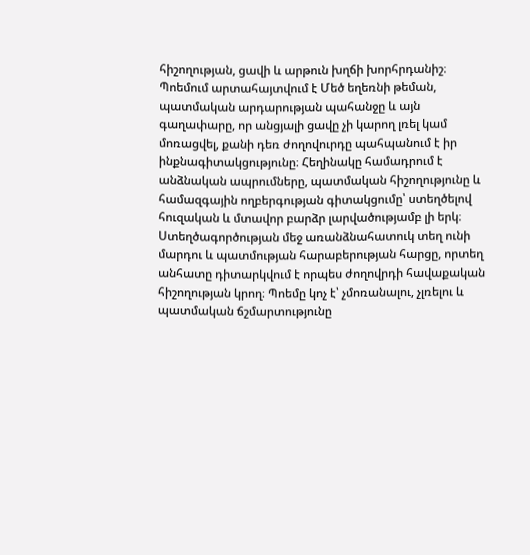հիշողության, ցավի և արթուն խղճի խորհրդանիշ։ Պոեմում արտահայտվում է Մեծ եղեռնի թեման, պատմական արդարության պահանջը և այն գաղափարը, որ անցյալի ցավը չի կարող լռել կամ մոռացվել, քանի դեռ ժողովուրդը պահպանում է իր ինքնագիտակցությունը։ Հեղինակը համադրում է անձնական ապրումները, պատմական հիշողությունը և համազգային ողբերգության գիտակցումը՝ ստեղծելով հուզական և մտավոր բարձր լարվածությամբ լի երկ։ Ստեղծագործության մեջ առանձնահատուկ տեղ ունի մարդու և պատմության հարաբերության հարցը, որտեղ անհատը դիտարկվում է որպես ժողովրդի հավաքական հիշողության կրող։ Պոեմը կոչ է՝ չմոռանալու, չլռելու և պատմական ճշմարտությունը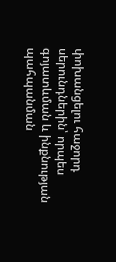փոխանցելու հաջորդ սերունդներին՝ որպես գոյատևման և ինքնության պահպանման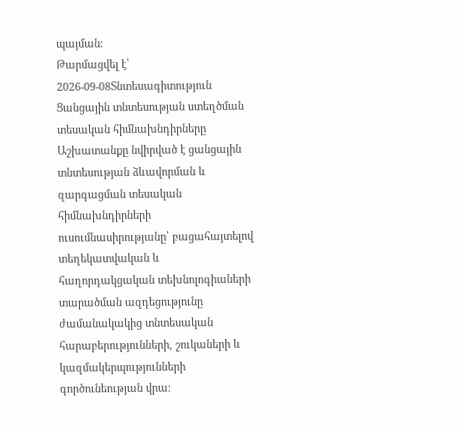պայման։
Թարմացվել է՝ 2026-09-08Տնտեսագիտություն
Ցանցային տնտեսության ստեղծման տեսական հիմնախնդիրները
Աշխատանքը նվիրված է ցանցային տնտեսության ձևավորման և զարգացման տեսական հիմնախնդիրների ուսումնասիրությանը՝ բացահայտելով տեղեկատվական և հաղորդակցական տեխնոլոգիաների տարածման ազդեցությունը ժամանակակից տնտեսական հարաբերությունների, շուկաների և կազմակերպությունների գործունեության վրա։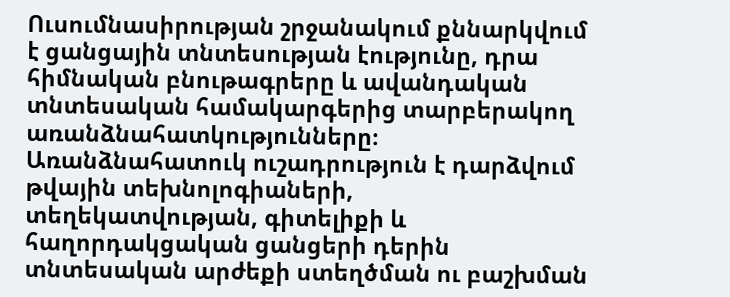Ուսումնասիրության շրջանակում քննարկվում է ցանցային տնտեսության էությունը, դրա հիմնական բնութագրերը և ավանդական տնտեսական համակարգերից տարբերակող առանձնահատկությունները։ Առանձնահատուկ ուշադրություն է դարձվում թվային տեխնոլոգիաների, տեղեկատվության, գիտելիքի և հաղորդակցական ցանցերի դերին տնտեսական արժեքի ստեղծման ու բաշխման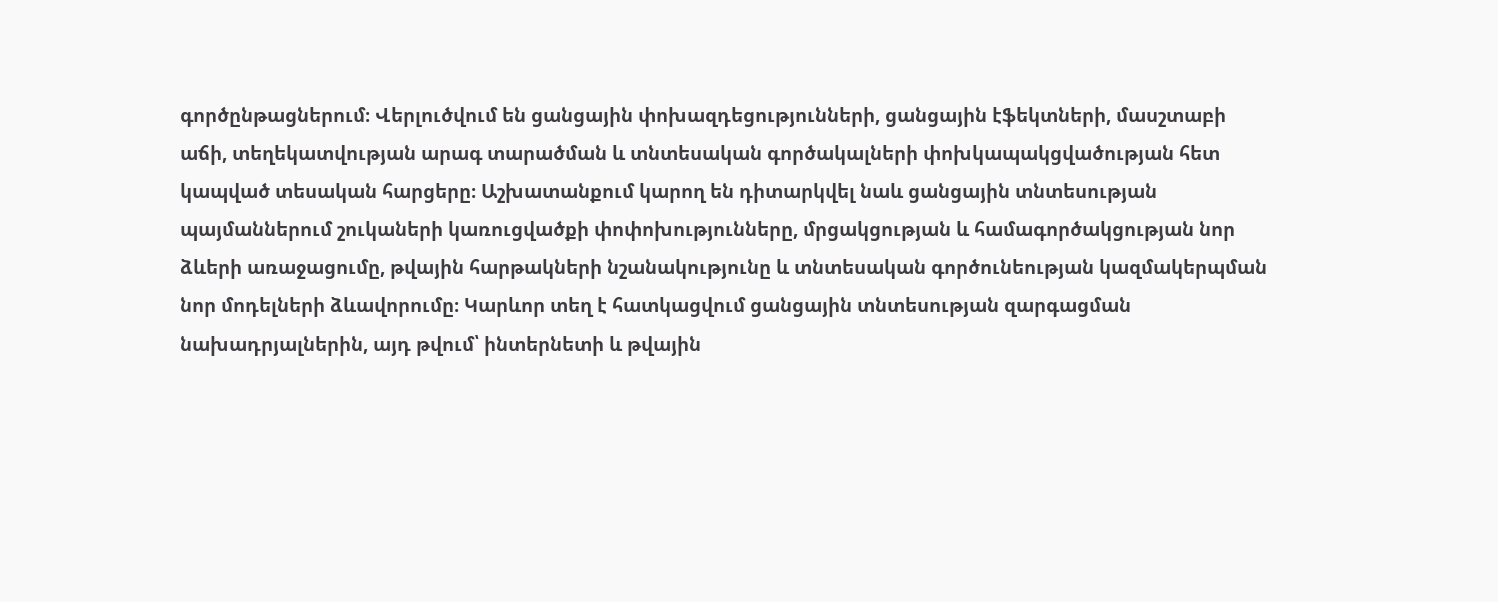գործընթացներում։ Վերլուծվում են ցանցային փոխազդեցությունների, ցանցային էֆեկտների, մասշտաբի աճի, տեղեկատվության արագ տարածման և տնտեսական գործակալների փոխկապակցվածության հետ կապված տեսական հարցերը։ Աշխատանքում կարող են դիտարկվել նաև ցանցային տնտեսության պայմաններում շուկաների կառուցվածքի փոփոխությունները, մրցակցության և համագործակցության նոր ձևերի առաջացումը, թվային հարթակների նշանակությունը և տնտեսական գործունեության կազմակերպման նոր մոդելների ձևավորումը։ Կարևոր տեղ է հատկացվում ցանցային տնտեսության զարգացման նախադրյալներին, այդ թվում՝ ինտերնետի և թվային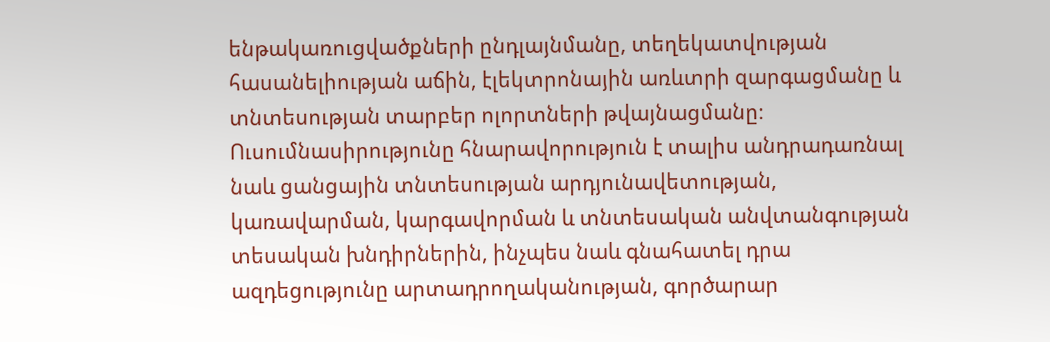ենթակառուցվածքների ընդլայնմանը, տեղեկատվության հասանելիության աճին, էլեկտրոնային առևտրի զարգացմանը և տնտեսության տարբեր ոլորտների թվայնացմանը։ Ուսումնասիրությունը հնարավորություն է տալիս անդրադառնալ նաև ցանցային տնտեսության արդյունավետության, կառավարման, կարգավորման և տնտեսական անվտանգության տեսական խնդիրներին, ինչպես նաև գնահատել դրա ազդեցությունը արտադրողականության, գործարար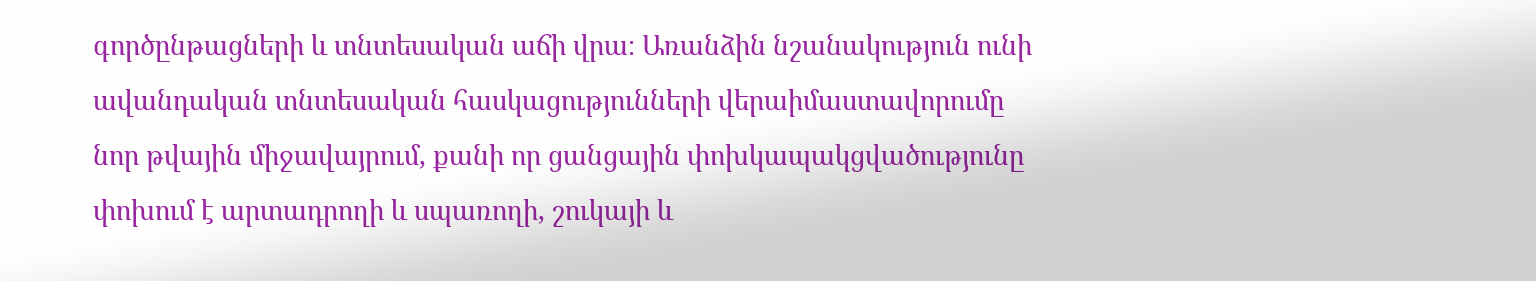գործընթացների և տնտեսական աճի վրա։ Առանձին նշանակություն ունի ավանդական տնտեսական հասկացությունների վերաիմաստավորումը նոր թվային միջավայրում, քանի որ ցանցային փոխկապակցվածությունը փոխում է արտադրողի և սպառողի, շուկայի և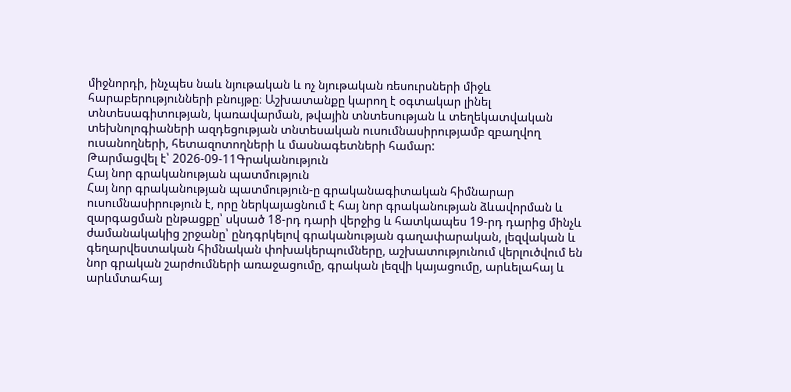միջնորդի, ինչպես նաև նյութական և ոչ նյութական ռեսուրսների միջև հարաբերությունների բնույթը։ Աշխատանքը կարող է օգտակար լինել տնտեսագիտության, կառավարման, թվային տնտեսության և տեղեկատվական տեխնոլոգիաների ազդեցության տնտեսական ուսումնասիրությամբ զբաղվող ուսանողների, հետազոտողների և մասնագետների համար:
Թարմացվել է՝ 2026-09-11Գրականություն
Հայ նոր գրականության պատմություն
Հայ նոր գրականության պատմություն-ը գրականագիտական հիմնարար ուսումնասիրություն է, որը ներկայացնում է հայ նոր գրականության ձևավորման և զարգացման ընթացքը՝ սկսած 18-րդ դարի վերջից և հատկապես 19-րդ դարից մինչև ժամանակակից շրջանը՝ ընդգրկելով գրականության գաղափարական, լեզվական և գեղարվեստական հիմնական փոխակերպումները, աշխատությունում վերլուծվում են նոր գրական շարժումների առաջացումը, գրական լեզվի կայացումը, արևելահայ և արևմտահայ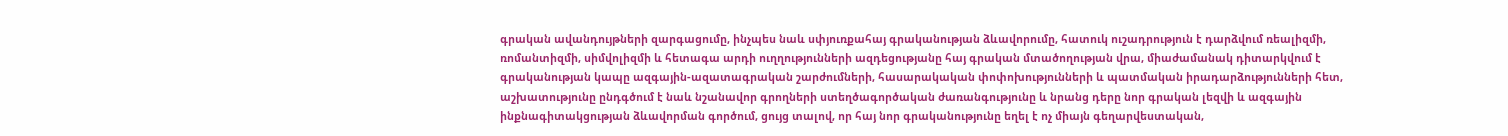գրական ավանդույթների զարգացումը, ինչպես նաև սփյուռքահայ գրականության ձևավորումը, հատուկ ուշադրություն է դարձվում ռեալիզմի, ռոմանտիզմի, սիմվոլիզմի և հետագա արդի ուղղությունների ազդեցությանը հայ գրական մտածողության վրա, միաժամանակ դիտարկվում է գրականության կապը ազգային-ազատագրական շարժումների, հասարակական փոփոխությունների և պատմական իրադարձությունների հետ, աշխատությունը ընդգծում է նաև նշանավոր գրողների ստեղծագործական ժառանգությունը և նրանց դերը նոր գրական լեզվի և ազգային ինքնագիտակցության ձևավորման գործում, ցույց տալով, որ հայ նոր գրականությունը եղել է ոչ միայն գեղարվեստական,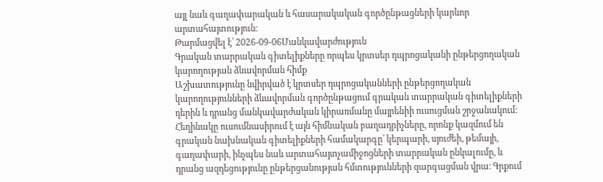այլ նաև գաղափարական և հասարակական գործընթացների կարևոր արտահայտություն։
Թարմացվել է՝ 2026-09-06Մանկավարժություն
Գրական տարրական գիտելիքները որպես կրտսեր դպրոցականի ընթերցողական կարողության ձևավորման հիմք
Աշխատությունը նվիրված է կրտսեր դպրոցականների ընթերցողական կարողությունների ձևավորման գործընթացում գրական տարրական գիտելիքների դերին և դրանց մանկավարժական կիրառմանը մայրենիի ուսուցման շրջանակում։ Հեղինակը ուսումնասիրում է այն հիմնական բաղադրիչները, որոնք կազմում են գրական նախնական գիտելիքների համակարգը՝ կերպարի, սյուժեի, թեմայի, գաղափարի, ինչպես նաև արտահայտչամիջոցների տարրական ընկալումը, և դրանց ազդեցությունը ընթերցանության հմտությունների զարգացման վրա։ Գրքում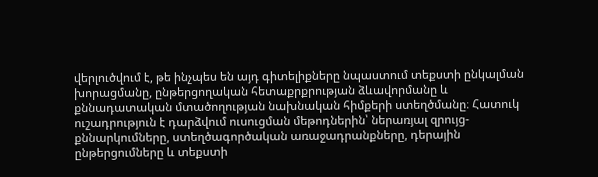վերլուծվում է, թե ինչպես են այդ գիտելիքները նպաստում տեքստի ընկալման խորացմանը, ընթերցողական հետաքրքրության ձևավորմանը և քննադատական մտածողության նախնական հիմքերի ստեղծմանը։ Հատուկ ուշադրություն է դարձվում ուսուցման մեթոդներին՝ ներառյալ զրույց-քննարկումները, ստեղծագործական առաջադրանքները, դերային ընթերցումները և տեքստի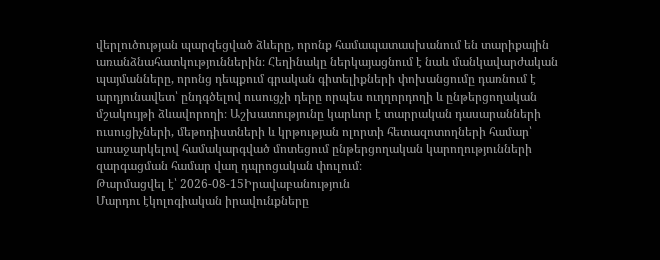վերլուծության պարզեցված ձևերը, որոնք համապատասխանում են տարիքային առանձնահատկություններին։ Հեղինակը ներկայացնում է նաև մանկավարժական պայմանները, որոնց դեպքում գրական գիտելիքների փոխանցումը դառնում է արդյունավետ՝ ընդգծելով ուսուցչի դերը որպես ուղղորդողի և ընթերցողական մշակույթի ձևավորողի։ Աշխատությունը կարևոր է տարրական դասարանների ուսուցիչների, մեթոդիստների և կրթության ոլորտի հետազոտողների համար՝ առաջարկելով համակարգված մոտեցում ընթերցողական կարողությունների զարգացման համար վաղ դպրոցական փուլում։
Թարմացվել է՝ 2026-08-15Իրավաբանություն
Մարդու էկոլոգիական իրավունքները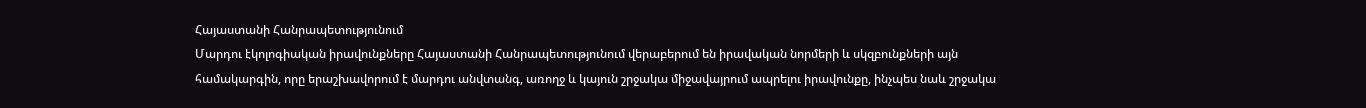Հայաստանի Հանրապետությունում
Մարդու էկոլոգիական իրավունքները Հայաստանի Հանրապետությունում վերաբերում են իրավական նորմերի և սկզբունքների այն համակարգին, որը երաշխավորում է մարդու անվտանգ, առողջ և կայուն շրջակա միջավայրում ապրելու իրավունքը, ինչպես նաև շրջակա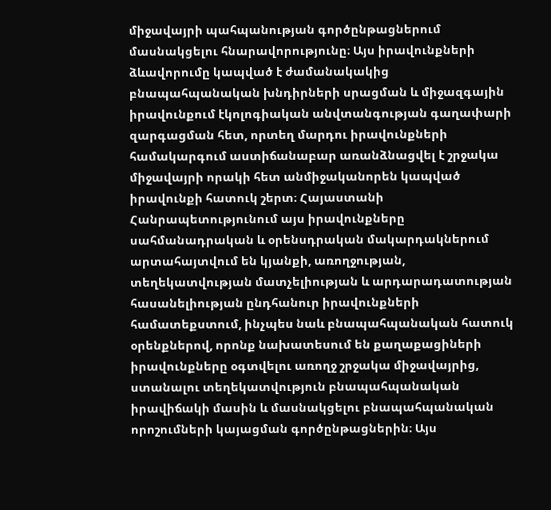միջավայրի պահպանության գործընթացներում մասնակցելու հնարավորությունը։ Այս իրավունքների ձևավորումը կապված է ժամանակակից բնապահպանական խնդիրների սրացման և միջազգային իրավունքում էկոլոգիական անվտանգության գաղափարի զարգացման հետ, որտեղ մարդու իրավունքների համակարգում աստիճանաբար առանձնացվել է շրջակա միջավայրի որակի հետ անմիջականորեն կապված իրավունքի հատուկ շերտ։ Հայաստանի Հանրապետությունում այս իրավունքները սահմանադրական և օրենսդրական մակարդակներում արտահայտվում են կյանքի, առողջության, տեղեկատվության մատչելիության և արդարադատության հասանելիության ընդհանուր իրավունքների համատեքստում, ինչպես նաև բնապահպանական հատուկ օրենքներով, որոնք նախատեսում են քաղաքացիների իրավունքները օգտվելու առողջ շրջակա միջավայրից, ստանալու տեղեկատվություն բնապահպանական իրավիճակի մասին և մասնակցելու բնապահպանական որոշումների կայացման գործընթացներին։ Այս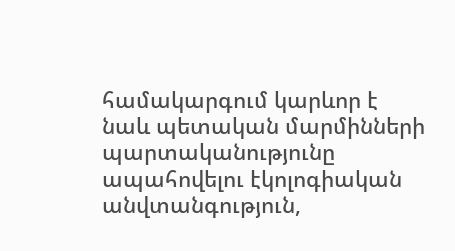համակարգում կարևոր է նաև պետական մարմինների պարտականությունը ապահովելու էկոլոգիական անվտանգություն,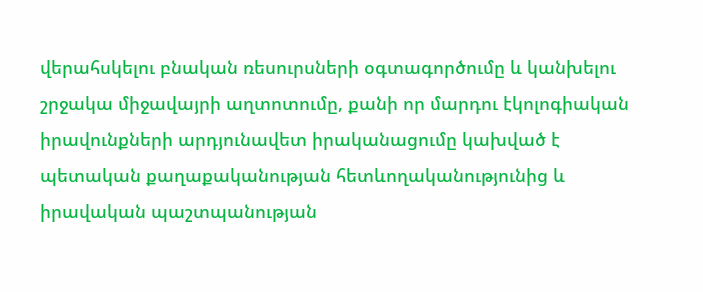վերահսկելու բնական ռեսուրսների օգտագործումը և կանխելու շրջակա միջավայրի աղտոտումը, քանի որ մարդու էկոլոգիական իրավունքների արդյունավետ իրականացումը կախված է պետական քաղաքականության հետևողականությունից և իրավական պաշտպանության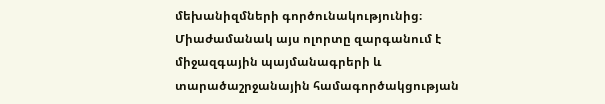մեխանիզմների գործունակությունից։ Միաժամանակ այս ոլորտը զարգանում է միջազգային պայմանագրերի և տարածաշրջանային համագործակցության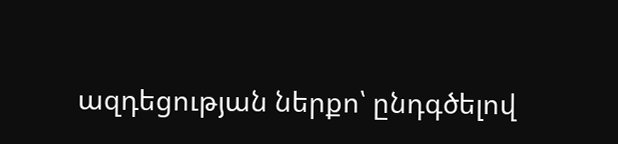ազդեցության ներքո՝ ընդգծելով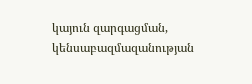կայուն զարգացման, կենսաբազմազանության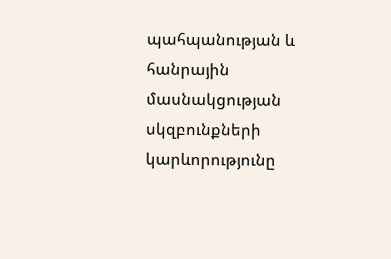պահպանության և հանրային մասնակցության սկզբունքների կարևորությունը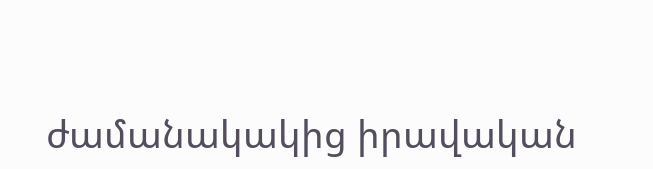ժամանակակից իրավական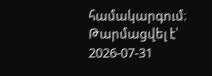համակարգում։
Թարմացվել է՝ 2026-07-31